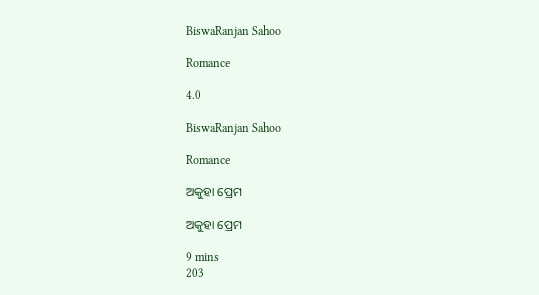BiswaRanjan Sahoo

Romance

4.0

BiswaRanjan Sahoo

Romance

ଅକୁହା ପ୍ରେମ

ଅକୁହା ପ୍ରେମ

9 mins
203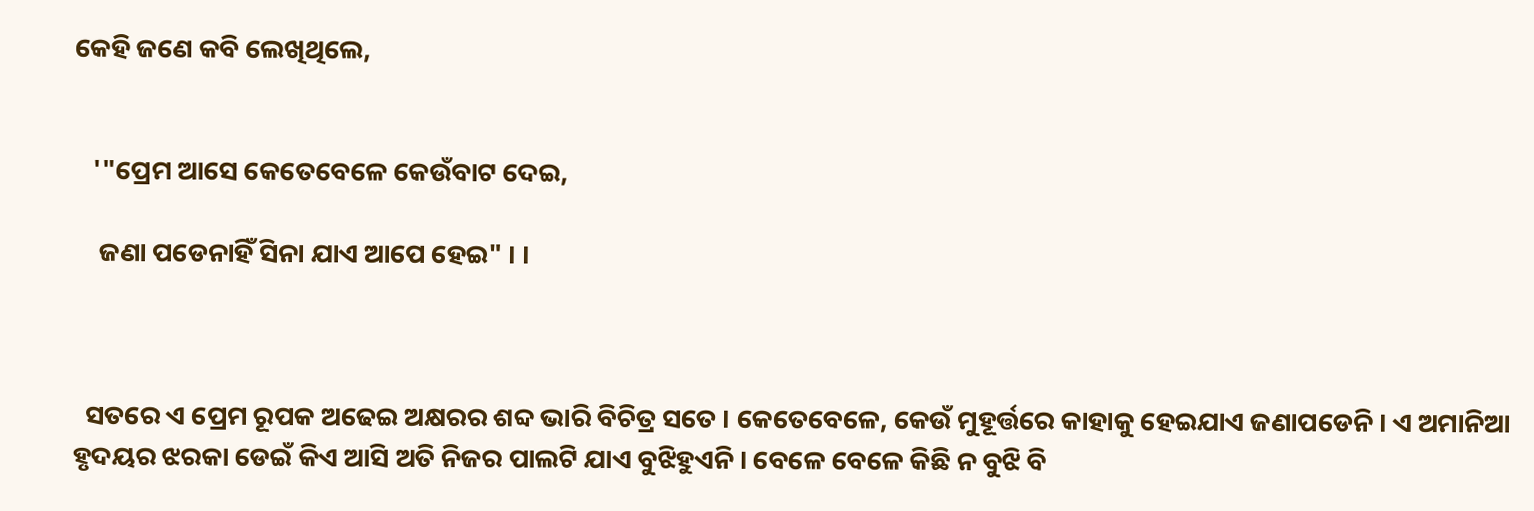କେହି ଜଣେ କବି ଲେଖିଥିଲେ,


   '"ପ୍ରେମ ଆସେ କେତେବେଳେ କେଉଁବାଟ ଦେଇ,

    ଜଣା ପଡେନାହିଁ ସିନା ଯାଏ ଆପେ ହେଇ" । ।



  ସତରେ ଏ ପ୍ରେମ ରୂପକ ଅଢେଇ ଅକ୍ଷରର ଶବ୍ଦ ଭାରି ବିଚିତ୍ର ସତେ । କେତେବେଳେ, କେଉଁ ମୁହୂର୍ତ୍ତରେ କାହାକୁ ହେଇଯାଏ ଜଣାପଡେନି । ଏ ଅମାନିଆ ହୃଦୟର ଝରକା ଡେଇଁ କିଏ ଆସି ଅତି ନିଜର ପାଲଟି ଯାଏ ବୁଝିହୁଏନି । ବେଳେ ବେଳେ କିଛି ନ ବୁଝି ବି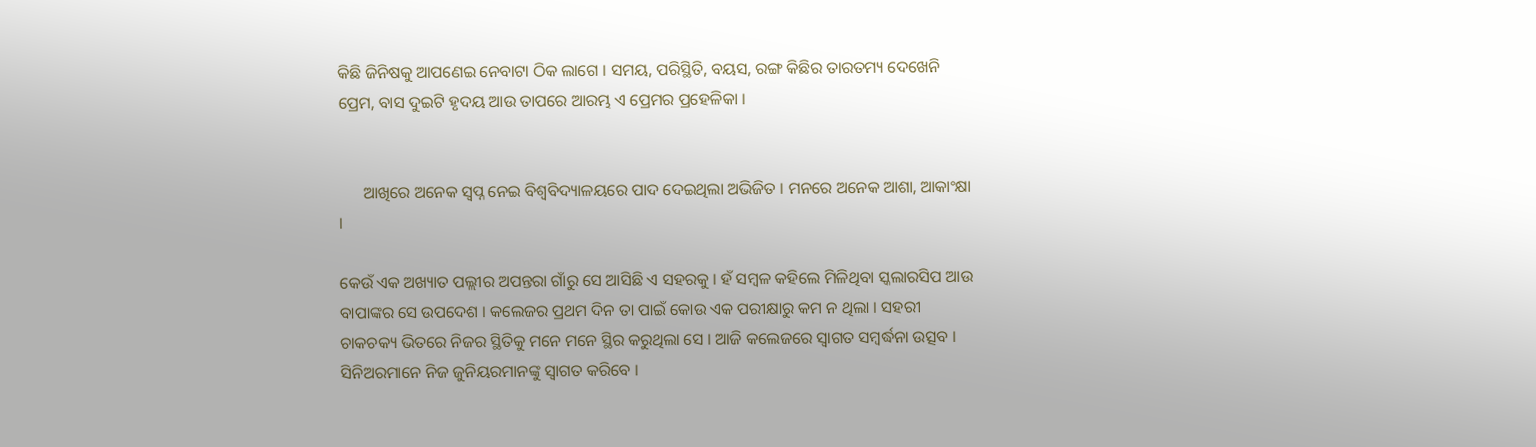କିଛି ଜିନିଷକୁ ଆପଣେଇ ନେବାଟା ଠିକ ଲାଗେ । ସମୟ, ପରିସ୍ଥିତି, ବୟସ, ରଙ୍ଗ କିଛିର ତାରତମ୍ୟ ଦେଖେନି ପ୍ରେମ, ବାସ ଦୁଇଟି ହୃଦୟ ଆଉ ତାପରେ ଆରମ୍ଭ ଏ ପ୍ରେମର ପ୍ରହେଳିକା ।


      ଆଖିରେ ଅନେକ ସ୍ୱପ୍ନ ନେଇ ବିଶ୍ୱବିଦ୍ୟାଳୟରେ ପାଦ ଦେଇଥିଲା ଅଭିଜିତ । ମନରେ ଅନେକ ଆଶା, ଆକାଂକ୍ଷା ।

କେଉଁ ଏକ ଅଖ୍ୟାତ ପଲ୍ଲୀର ଅପନ୍ତରା ଗାଁରୁ ସେ ଆସିଛି ଏ ସହରକୁ । ହଁ ସମ୍ବଳ କହିଲେ ମିଳିଥିବା ସ୍କଲାରସିପ ଆଉ ବାପାଙ୍କର ସେ ଉପଦେଶ । କଲେଜର ପ୍ରଥମ ଦିନ ତା ପାଇଁ କୋଉ ଏକ ପରୀକ୍ଷାରୁ କମ ନ ଥିଲା । ସହରୀ ଚାକଚକ୍ୟ ଭିତରେ ନିଜର ସ୍ଥିତିକୁ ମନେ ମନେ ସ୍ଥିର କରୁଥିଲା ସେ । ଆଜି କଲେଜରେ ସ୍ୱାଗତ ସମ୍ବର୍ଦ୍ଧନା ଉତ୍ସବ । ସିନିଅରମାନେ ନିଜ ଜୁନିୟରମାନଙ୍କୁ ସ୍ୱାଗତ କରିବେ ।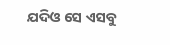ଯଦିଓ ସେ ଏସବୁ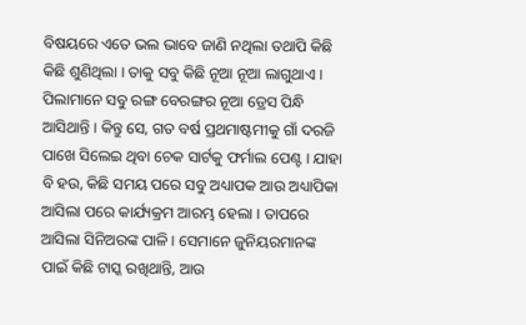ବିଷୟରେ ଏତେ ଭଲ ଭାବେ ଜାଣି ନଥିଲା ତଥାପି କିଛି କିଛି ଶୁଣିଥିଲା । ତାକୁ ସବୁ କିଛି ନୂଆ ନୂଆ ଲାଗୁଥାଏ । ପିଲାମାନେ ସବୁ ରଙ୍ଗ ବେରଙ୍ଗର ନୂଆ ଡ୍ରେସ ପିନ୍ଧି ଆସିଥାନ୍ତି । କିନ୍ତୁ ସେ, ଗତ ବର୍ଷ ପ୍ରଥମାଷ୍ଟମୀକୁ ଗାଁ ଦରଜି ପାଖେ ସିଲେଇ ଥିବା ଚେକ ସାର୍ଟକୁ ଫର୍ମାଲ ପେଣ୍ଟ । ଯାହା ବି ହଉ, କିଛି ସମୟ ପରେ ସବୁ ଅଧ୍ୟାପକ ଆଉ ଅଧ୍ୟାପିକା ଆସିଲା ପରେ କାର୍ଯ୍ୟକ୍ରମ ଆରମ୍ଭ ହେଲା । ତାପରେ ଆସିଲା ସିନିଅରଙ୍କ ପାଳି । ସେମାନେ ଜୁନିୟରମାନଙ୍କ ପାଇଁ କିଛି ଟାସ୍କ ରଖିଥାନ୍ତି, ଆଉ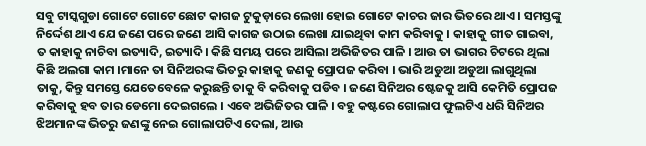ସବୁ ଟାସ୍କଗୁଡା ଗୋଟେ ଗୋଟେ ଛୋଟ କାଗଜ ଟୁକୁଡ଼ାରେ ଲେଖା ହୋଇ ଗୋଟେ କାଚର ଜାର ଭିତରେ ଥାଏ । ସମସ୍ତଙ୍କୁ ନିର୍ଦ୍ଦେଶ ଥାଏ ଯେ ଜଣେ ପରେ ଜଣେ ଆସି କାଗଜ ଉଠାଇ ଲେଖା ଯାଇଥିବା କାମ କରିବାକୁ । କାହାକୁ ଗୀତ ଗାଇବା, ତ କାହାକୁ ନାଚିବା ଇତ୍ୟାଦି, ଇତ୍ୟାଦି । କିଛି ସମୟ ପରେ ଆସିଲା ଅଭିଜିତର ପାଳି । ଆଉ ତା ଭାଗର ଚିଟରେ ଥିଲା କିଛି ଅଲଗା କାମ ।ମାନେ ତା ସିନିଅରଙ୍କ ଭିତରୁ କାହାକୁ ଜଣକୁ ପ୍ରୋପଜ କରିବା । ଭାରି ଅଡୁଆ ଅଡୁଆ ଲାଗୁଥିଲା ତାକୁ, କିନ୍ତୁ ସମସ୍ତେ ଯେତେବେଳେ କରୁଛନ୍ତି ତାକୁ ବି କରିବାକୁ ପଡିବ । ଜଣେ ସିନିଅର ଷ୍ଟେଜକୁ ଆସି କେମିତି ପ୍ରୋପଜ କରିବାକୁ ହବ ତାର ଡେମୋ ଦେଇଗଲେ । ଏବେ ଅଭିଜିତର ପାଳି । ବହୁ କଷ୍ଟରେ ଗୋଲାପ ଫୁଲଟିଏ ଧରି ସିନିଅର ଝିଅମାନଙ୍କ ଭିତରୁ ଜଣଙ୍କୁ ନେଇ ଗୋଲାପଟିଏ ଦେଲା, ଆଉ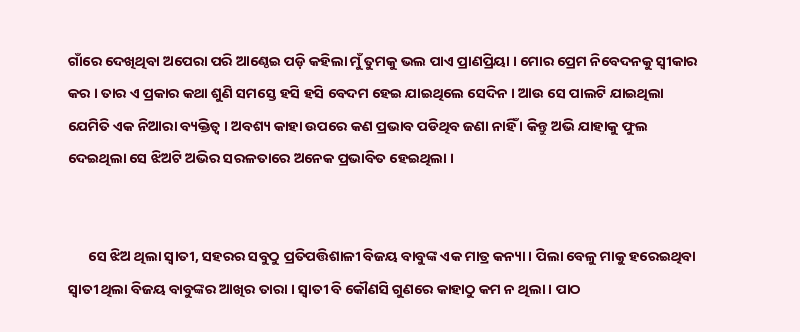ଗାଁରେ ଦେଖିଥିବା ଅପେରା ପରି ଆଣ୍ଠେଇ ପଡ଼ି କହିଲା ମୁଁ ତୁମକୁ ଭଲ ପାଏ ପ୍ରାଣପ୍ରିୟା । ମୋର ପ୍ରେମ ନିବେଦନକୁ ସ୍ୱୀକାର କର । ତାର ଏ ପ୍ରକାର କଥା ଶୁଣି ସମସ୍ତେ ହସି ହସି ବେଦମ ହେଇ ଯାଇଥିଲେ ସେଦିନ । ଆଉ ସେ ପାଲଟି ଯାଇଥିଲା ଯେମିତି ଏକ ନିଆରା ବ୍ୟକ୍ତିତ୍ୱ । ଅବଶ୍ୟ କାହା ଉପରେ କଣ ପ୍ରଭାବ ପଡିଥିବ ଜଣା ନାହିଁ । କିନ୍ତୁ ଅଭି ଯାହାକୁ ଫୁଲ ଦେଇଥିଲା ସେ ଝିଅଟି ଅଭିର ସରଳତାରେ ଅନେକ ପ୍ରଭାବିତ ହେଇଥିଲା ।


      ସେ ଝିଅ ଥିଲା ସ୍ୱାତୀ, ସହରର ସବୁଠୁ ପ୍ରତିପତ୍ତିଶାଳୀ ବିଜୟ ବାବୁଙ୍କ ଏକ ମାତ୍ର କନ୍ୟା । ପିଲା ବେଳୁ ମାକୁ ହରେଇଥିବା ସ୍ୱାତୀ ଥିଲା ବିଜୟ ବାବୁଙ୍କର ଆଖିର ତାରା । ସ୍ୱାତୀ ବି କୌଣସି ଗୁଣରେ କାହାଠୁ କମ ନ ଥିଲା । ପାଠ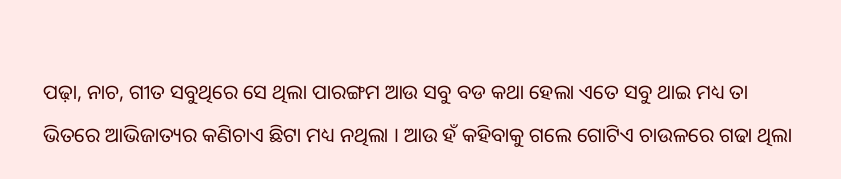ପଢ଼ା, ନାଚ, ଗୀତ ସବୁଥିରେ ସେ ଥିଲା ପାରଙ୍ଗମ ଆଉ ସବୁ ବଡ କଥା ହେଲା ଏତେ ସବୁ ଥାଇ ମଧ୍ୟ ତା ଭିତରେ ଆଭିଜାତ୍ୟର କଣିଚାଏ ଛିଟା ମଧ୍ୟ ନଥିଲା । ଆଉ ହଁ କହିବାକୁ ଗଲେ ଗୋଟିଏ ଚାଉଳରେ ଗଢା ଥିଲା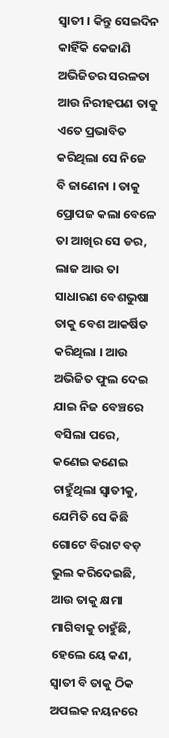ସ୍ୱାତୀ । କିନ୍ତୁ ସେଇଦିନ କାହିଁକି କେଜାଣି ଅଭିଜିତର ସରଳତା ଆଉ ନିରୀହପଣ ତାକୁ ଏତେ ପ୍ରଭାବିତ କରିଥିଲା ସେ ନିଜେ ବି ଜାଣେନା । ତାକୁ ପ୍ରୋପଜ କଲା ବେଳେ ତା ଆଖିର ସେ ଡର, ଲାଜ ଆଉ ତା ସାଧାରଣ ବେଶଭୁଷା ତାକୁ ବେଶ ଆକର୍ଷିତ କରିଥିଲା । ଆଉ ଅଭିଜିତ ଫୁଲ ଦେଇ ଯାଇ ନିଜ ବେଞ୍ଚରେ ବସିଲା ପରେ, କଣେଇ କଣେଇ ଚାହୁଁଥିଲା ସ୍ୱାତୀକୁ, ଯେମିତି ସେ କିଛି ଗୋଟେ ବିରାଟ ବଡ଼ ଭୁଲ କରିଦେଇଛି, ଆଉ ତାକୁ କ୍ଷମା ମାଗିବାକୁ ଚାହୁଁଛି, ହେଲେ ୟେ କଣ, ସ୍ୱାତୀ ବି ତାକୁ ଠିକ ଅପଲକ ନୟନରେ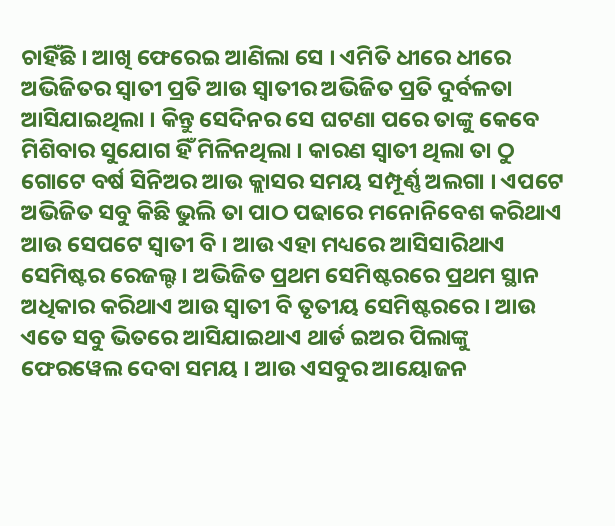ଚାହିଁଛି । ଆଖି ଫେରେଇ ଆଣିଲା ସେ । ଏମିତି ଧୀରେ ଧୀରେ ଅଭିଜିତର ସ୍ୱାତୀ ପ୍ରତି ଆଉ ସ୍ୱାତୀର ଅଭିଜିତ ପ୍ରତି ଦୁର୍ବଳତା ଆସିଯାଇଥିଲା । କିନ୍ତୁ ସେଦିନର ସେ ଘଟଣା ପରେ ତାଙ୍କୁ କେବେ ମିଶିବାର ସୁଯୋଗ ହିଁ ମିଳିନଥିଲା । କାରଣ ସ୍ୱାତୀ ଥିଲା ତା ଠୁ ଗୋଟେ ବର୍ଷ ସିନିଅର ଆଉ କ୍ଲାସର ସମୟ ସମ୍ପୂର୍ଣ୍ଣ ଅଲଗା । ଏପଟେ ଅଭିଜିତ ସବୁ କିଛି ଭୁଲି ତା ପାଠ ପଢାରେ ମନୋନିବେଶ କରିଥାଏ ଆଉ ସେପଟେ ସ୍ୱାତୀ ବି । ଆଉ ଏହା ମଧ୍ୟରେ ଆସିସାରିଥାଏ ସେମିଷ୍ଟର ରେଜଲ୍ଟ । ଅଭିଜିତ ପ୍ରଥମ ସେମିଷ୍ଟରରେ ପ୍ରଥମ ସ୍ଥାନ ଅଧିକାର କରିଥାଏ ଆଉ ସ୍ୱାତୀ ବି ତୃତୀୟ ସେମିଷ୍ଟରରେ । ଆଉ ଏତେ ସବୁ ଭିତରେ ଆସିଯାଇଥାଏ ଥାର୍ଡ ଇଅର ପିଲାଙ୍କୁ ଫେରୱେଲ ଦେବା ସମୟ । ଆଉ ଏସବୁର ଆୟୋଜନ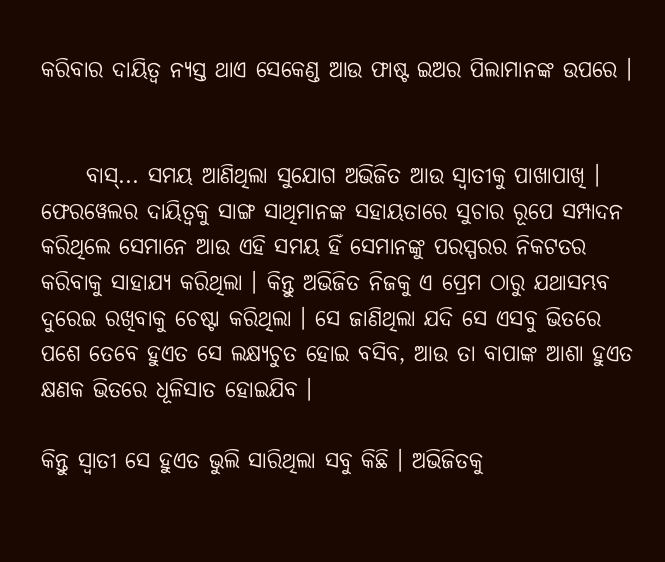କରିବାର ଦାୟିତ୍ୱ ନ୍ୟସ୍ତ ଥାଏ ସେକେଣ୍ଡ ଆଉ ଫାଷ୍ଟ ଇଅର ପିଲାମାନଙ୍କ ଉପରେ ।


     ବାସ୍... ସମୟ ଆଣିଥିଲା ସୁଯୋଗ ଅଭିଜିତ ଆଉ ସ୍ୱାତୀକୁ ପାଖାପାଖି । ଫେରୱେଲର ଦାୟିତ୍ୱକୁ ସାଙ୍ଗ ସାଥିମାନଙ୍କ ସହାୟତାରେ ସୁଚାର ରୂପେ ସମ୍ପାଦନ କରିଥିଲେ ସେମାନେ ଆଉ ଏହି ସମୟ ହିଁ ସେମାନଙ୍କୁ ପରସ୍ପରର ନିକଟତର କରିବାକୁ ସାହାଯ୍ୟ କରିଥିଲା । କିନ୍ତୁ ଅଭିଜିତ ନିଜକୁ ଏ ପ୍ରେମ ଠାରୁ ଯଥାସମ୍ଭବ ଦୁରେଇ ରଖିବାକୁ ଚେଷ୍ଟା କରିଥିଲା । ସେ ଜାଣିଥିଲା ଯଦି ସେ ଏସବୁ ଭିତରେ ପଶେ ତେବେ ହୁଏତ ସେ ଲକ୍ଷ୍ୟଚୁତ ହୋଇ ବସିବ, ଆଉ ତା ବାପାଙ୍କ ଆଶା ହୁଏତ କ୍ଷଣକ ଭିତରେ ଧୂଳିସାତ ହୋଇଯିବ ।

କିନ୍ତୁ ସ୍ୱାତୀ ସେ ହୁଏତ ଭୁଲି ସାରିଥିଲା ସବୁ କିଛି । ଅଭିଜିତକୁ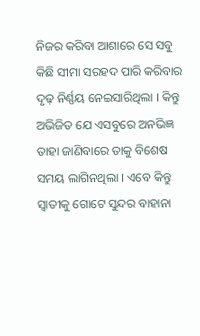ନିଜର କରିବା ଆଶାରେ ସେ ସବୁ କିଛି ସୀମା ସରହଦ ପାରି କରିବାର ଦୃଢ଼ ନିର୍ଣ୍ଣୟ ନେଇସାରିଥିଲା । କିନ୍ତୁ ଅଭିଜିତ ଯେ ଏସବୁରେ ଅନଭିଜ୍ଞ ତାହା ଜାଣିବାରେ ତାକୁ ବିଶେଷ ସମୟ ଲାଗିନଥିଲା । ଏବେ କିନ୍ତୁ ସ୍ୱାତୀକୁ ଗୋଟେ ସୁନ୍ଦର ବାହାନା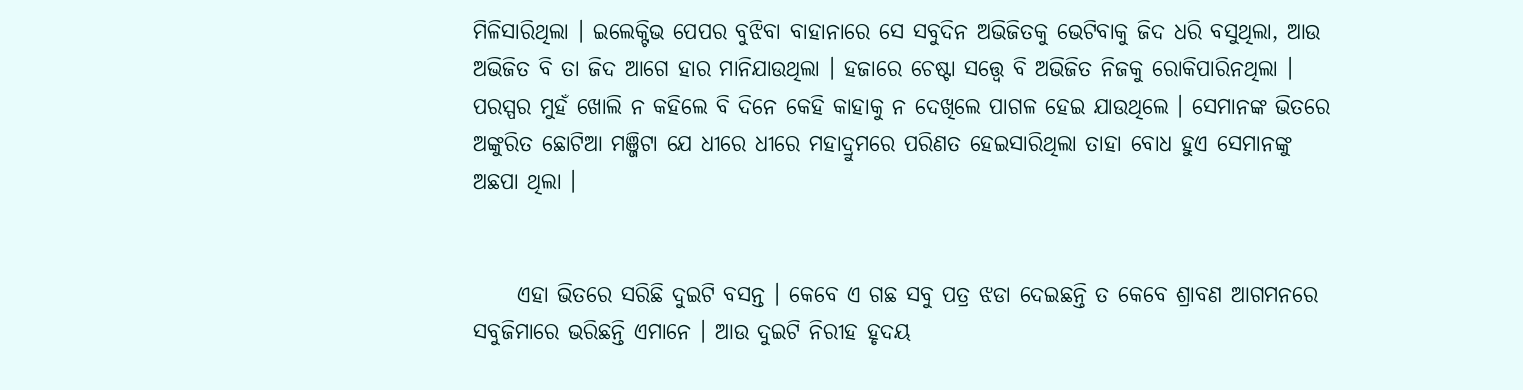ମିଳିସାରିଥିଲା । ଇଲେକ୍ଟିଭ ପେପର ବୁଝିବା ବାହାନାରେ ସେ ସବୁଦିନ ଅଭିଜିତକୁ ଭେଟିବାକୁ ଜିଦ ଧରି ବସୁଥିଲା, ଆଉ ଅଭିଜିତ ବି ତା ଜିଦ ଆଗେ ହାର ମାନିଯାଉଥିଲା । ହଜାରେ ଚେଷ୍ଟା ସତ୍ତ୍ୱେ ବି ଅଭିଜିତ ନିଜକୁ ରୋକିପାରିନଥିଲା । ପରସ୍ପର ମୁହଁ ଖୋଲି ନ କହିଲେ ବି ଦିନେ କେହି କାହାକୁ ନ ଦେଖିଲେ ପାଗଳ ହେଇ ଯାଉଥିଲେ । ସେମାନଙ୍କ ଭିତରେ ଅଙ୍କୁରିତ ଛୋଟିଆ ମଞ୍ଜିଟା ଯେ ଧୀରେ ଧୀରେ ମହାଦ୍ରୁମରେ ପରିଣତ ହେଇସାରିଥିଲା ତାହା ବୋଧ ହୁଏ ସେମାନଙ୍କୁ ଅଛପା ଥିଲା ।


     ଏହା ଭିତରେ ସରିଛି ଦୁଇଟି ବସନ୍ତ । କେବେ ଏ ଗଛ ସବୁ ପତ୍ର ଝଡା ଦେଇଛନ୍ତି ତ କେବେ ଶ୍ରାବଣ ଆଗମନରେ ସବୁଜିମାରେ ଭରିଛନ୍ତି ଏମାନେ । ଆଉ ଦୁଇଟି ନିରୀହ ହୃଦୟ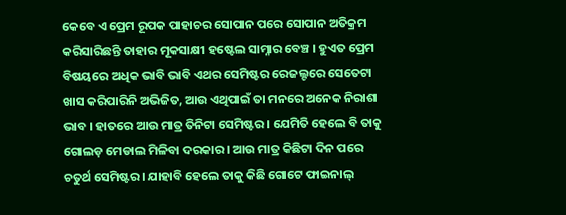କେବେ ଏ ପ୍ରେମ ରୂପକ ପାହାଚର ସୋପାନ ପରେ ସୋପାନ ଅତିକ୍ରମ କରିସାରିଛନ୍ତି ତାହାର ମୂକସାକ୍ଷୀ ହଷ୍ଟେଲ ସାମ୍ନାର ବେଞ୍ଚ । ହୁଏତ ପ୍ରେମ ବିଷୟରେ ଅଧିକ ଭାବି ଭାବି ଏଥର ସେମିଷ୍ଟର ରେଜଲ୍ଟରେ ସେତେଟା ଖାସ କରିପାରିନି ଅଭିଜିତ, ଆଉ ଏଥିପାଇଁ ତା ମନରେ ଅନେକ ନିରାଶା ଭାବ । ହାତରେ ଆଉ ମାତ୍ର ତିନିଟା ସେମିଷ୍ଟର । ଯେମିତି ହେଲେ ବି ତାକୁ ଗୋଲଡ଼ ମେଡାଲ ମିଳିବା ଦରକାର । ଆଉ ମାତ୍ର କିଛିଟା ଦିନ ପରେ ଚତୁର୍ଥ ସେମିଷ୍ଟର । ଯାହାବି ହେଲେ ତାକୁ କିଛି ଗୋଟେ ଫାଇନାଲ୍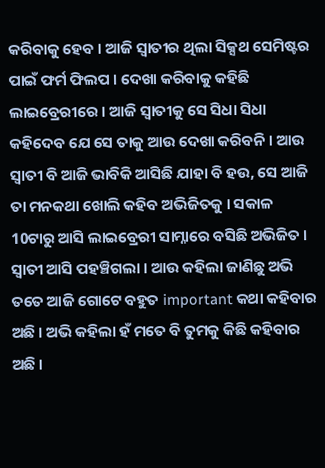କରିବାକୁ ହେବ । ଆଜି ସ୍ୱାତୀର ଥିଲା ସିକ୍ସଥ ସେମିଷ୍ଟର ପାଇଁ ଫର୍ମ ଫିଲପ । ଦେଖା କରିବାକୁ କହିଛି ଲାଇବ୍ରେରୀରେ । ଆଜି ସ୍ୱାତୀକୁ ସେ ସିଧା ସିଧା କହିଦେବ ଯେ ସେ ତାକୁ ଆଉ ଦେଖା କରିବନି । ଆଉ ସ୍ୱାତୀ ବି ଆଜି ଭାବିକି ଆସିଛି ଯାହା ବି ହଉ, ସେ ଆଜି ତା ମନକଥା ଖୋଲି କହିବ ଅଭିଜିତକୁ । ସକାଳ 10ଟାରୁ ଆସି ଲାଇବ୍ରେରୀ ସାମ୍ନାରେ ବସିଛି ଅଭିଜିତ । ସ୍ୱାତୀ ଆସି ପହଞ୍ଚିଗଲା । ଆଉ କହିଲା ଜାଣିଛୁ ଅଭି ତତେ ଆଜି ଗୋଟେ ବହୁତ important କଥା କହିବାର ଅଛି । ଅଭି କହିଲା ହଁ ମତେ ବି ତୁମକୁ କିଛି କହିବାର ଅଛି ।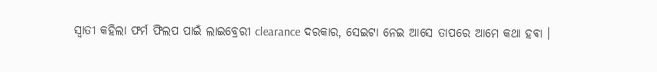ସ୍ୱାତୀ କହିଲା ଫର୍ମ ଫିଲପ ପାଇଁ ଲାଇବ୍ରେରୀ clearance ଦରକାର, ସେଇଟା ନେଇ ଆସେ ତାପରେ ଆମେ କଥା ହଵା ।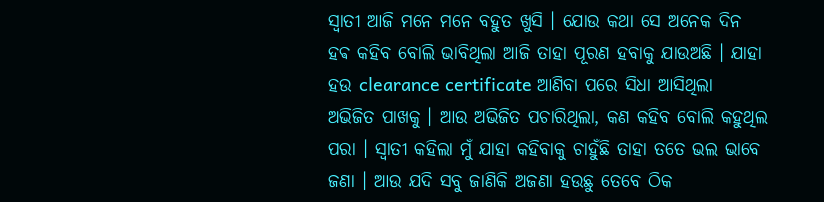ସ୍ୱାତୀ ଆଜି ମନେ ମନେ ବହୁତ ଖୁସି । ଯୋଉ କଥା ସେ ଅନେକ ଦିନ ହଵ କହିବ ବୋଲି ଭାବିଥିଲା ଆଜି ତାହା ପୂରଣ ହବାକୁ ଯାଉଅଛି । ଯାହା ହଉ clearance certificate ଆଣିବା ପରେ ସିଧା ଆସିଥିଲା ଅଭିଜିତ ପାଖକୁ । ଆଉ ଅଭିଜିତ ପଚାରିଥିଲା, କଣ କହିବ ବୋଲି କହୁଥିଲ ପରା । ସ୍ୱାତୀ କହିଲା ମୁଁ ଯାହା କହିବାକୁ ଚାହୁଁଛି ତାହା ତତେ ଭଲ ଭାବେ ଜଣା । ଆଉ ଯଦି ସବୁ ଜାଣିକି ଅଜଣା ହଉଛୁ ତେବେ ଠିକ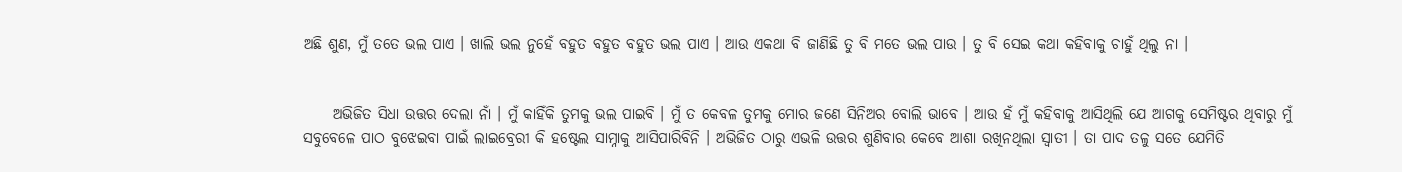ଅଛି ଶୁଣ, ମୁଁ ତତେ ଭଲ ପାଏ । ଖାଲି ଭଲ ନୁହେଁ ବହୁତ ବହୁତ ବହୁତ ଭଲ ପାଏ । ଆଉ ଏକଥା ବି ଜାଣିଛି ତୁ ବି ମତେ ଭଲ ପାଉ । ତୁ ବି ସେଇ କଥା କହିବାକୁ ଚାହୁଁ ଥିଲୁ ନା ।


     ଅଭିଜିତ ସିଧା ଉତ୍ତର ଦେଲା ନାଁ । ମୁଁ କାହିଁକି ତୁମକୁ ଭଲ ପାଇବି । ମୁଁ ତ କେବଳ ତୁମକୁ ମୋର ଜଣେ ସିନିଅର ବୋଲି ଭାବେ । ଆଉ ହଁ ମୁଁ କହିବାକୁ ଆସିଥିଲି ଯେ ଆଗକୁ ସେମିଷ୍ଟର ଥିବାରୁ ମୁଁ ସବୁବେଳେ ପାଠ ବୁଝେଇବା ପାଇଁ ଲାଇବ୍ରେରୀ କି ହଷ୍ଟେଲ ସାମ୍ନାକୁ ଆସିପାରିବିନି । ଅଭିଜିତ ଠାରୁ ଏଭଳି ଉତ୍ତର ଶୁଣିବାର କେବେ ଆଶା ରଖିନଥିଲା ସ୍ୱାତୀ । ତା ପାଦ ତଳୁ ସତେ ଯେମିତି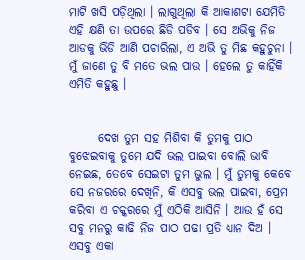ମାଟି ଖସି ପଡ଼ିଥିଲା । ଲାଗୁଥିଲା କି ଆକାଶଟା ଯେମିତି ଏହି କ୍ଷଣି ତା ଉପରେ ଛିଡି ପଡିବ । ସେ ଅଭିକୁ ନିଜ ଆଡକୁ ଭିଡି ଆଣି ପଚାରିଲା, ଏ ଅଭି ତୁ ମିଛ କହୁଚୁନା । ମୁଁ ଜାଣେ ତୁ ବି ମତେ ଭଲ ପାଉ । ହେଲେ ତୁ କାହିଁକି ଏମିତି କହୁଛୁ ।


      ଦେଖ ତୁମ ସହ ମିଶିବା କି ତୁମକୁ ପାଠ ବୁଝେଇବାକୁ ତୁମେ ଯଦି ଭଲ ପାଇବା ବୋଲି ଭାବି ନେଇଛ, ତେବେ ସେଇଟା ତୁମ ଭୁଲ । ମୁଁ ତୁମକୁ କେବେ ସେ ନଜରରେ ଦେଖିନି, କି ଏସବୁ ଭଲ ପାଇବା, ପ୍ରେମ କରିବା ଏ ଚକ୍କରରେ ମୁଁ ଏଠିକି ଆସିନି । ଆଉ ହଁ ସେ ସବୁ ମନରୁ କାଢି ନିଜ ପାଠ ପଢା ପ୍ରତି ଧ୍ୟାନ ଦିଅ । ଏସବୁ ଏକା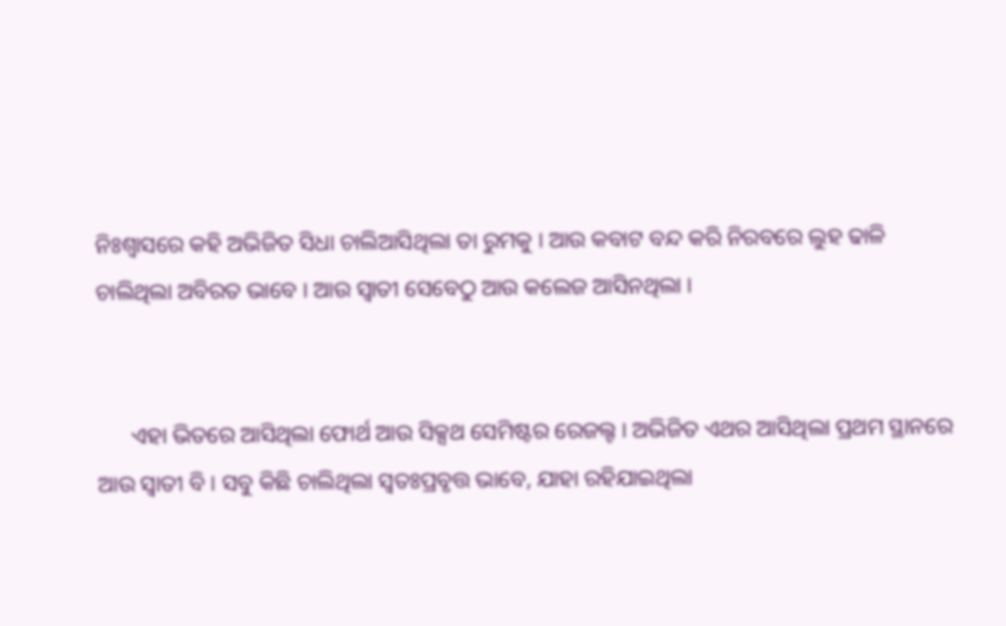ନିଃଶ୍ୱାସରେ କହି ଅଭିଜିତ ସିଧା ଚାଲିଆସିଥିଲା ତା ରୁମକୁ । ଆଉ କବାଟ ବନ୍ଦ କରି ନିରବରେ ଲୁହ ଢାଳି ଚାଲିଥିଲା ଅବିରତ ଭାବେ । ଆଉ ସ୍ୱାତୀ ସେବେଠୁ ଆଉ କଲେଜ ଆସିନଥିଲା ।


      ଏହା ଭିତରେ ଆସିଥିଲା ଫୋର୍ଥ ଆଉ ସିକ୍ସଥ ସେମିଷ୍ଟର ରେଜଲ୍ଟ । ଅଭିଜିତ ଏଥର ଆସିଥିଲା ପ୍ରଥମ ସ୍ଥାନରେ ଆଉ ସ୍ୱାତୀ ବି । ସବୁ କିଛି ଚାଲିଥିଲା ସ୍ୱତଃପ୍ରବୃତ୍ତ ଭାବେ, ଯାହା ରହିଯାଇଥିଲା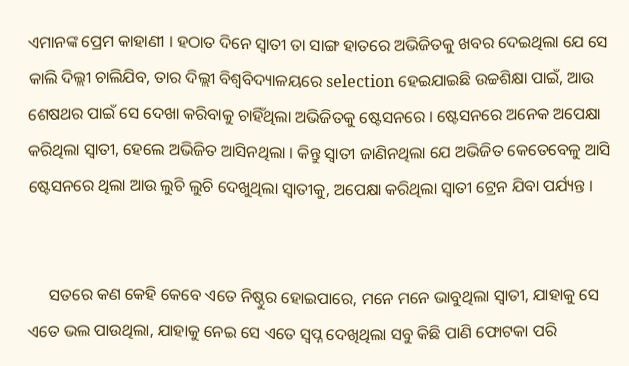ଏମାନଙ୍କ ପ୍ରେମ କାହାଣୀ । ହଠାତ ଦିନେ ସ୍ୱାତୀ ତା ସାଙ୍ଗ ହାତରେ ଅଭିଜିତକୁ ଖବର ଦେଇଥିଲା ଯେ ସେ କାଲି ଦିଲ୍ଲୀ ଚାଲିଯିବ, ତାର ଦିଲ୍ଲୀ ବିଶ୍ୱବିଦ୍ୟାଳୟରେ selection ହେଇଯାଇଛି ଉଚ୍ଚଶିକ୍ଷା ପାଇଁ, ଆଉ ଶେଷଥର ପାଇଁ ସେ ଦେଖା କରିବାକୁ ଚାହିଁଥିଲା ଅଭିଜିତକୁ ଷ୍ଟେସନରେ । ଷ୍ଟେସନରେ ଅନେକ ଅପେକ୍ଷା କରିଥିଲା ସ୍ୱାତୀ, ହେଲେ ଅଭିଜିତ ଆସିନଥିଲା । କିନ୍ତୁ ସ୍ୱାତୀ ଜାଣିନଥିଲା ଯେ ଅଭିଜିତ କେତେବେଳୁ ଆସି ଷ୍ଟେସନରେ ଥିଲା ଆଉ ଲୁଚି ଲୁଚି ଦେଖୁଥିଲା ସ୍ୱାତୀକୁ, ଅପେକ୍ଷା କରିଥିଲା ସ୍ୱାତୀ ଟ୍ରେନ ଯିବା ପର୍ଯ୍ୟନ୍ତ ।


     ସତରେ କଣ କେହି କେବେ ଏତେ ନିଷ୍ଠୁର ହୋଇପାରେ, ମନେ ମନେ ଭାବୁଥିଲା ସ୍ୱାତୀ, ଯାହାକୁ ସେ ଏତେ ଭଲ ପାଉଥିଲା, ଯାହାକୁ ନେଇ ସେ ଏତେ ସ୍ୱପ୍ନ ଦେଖିଥିଲା ସବୁ କିଛି ପାଣି ଫୋଟକା ପରି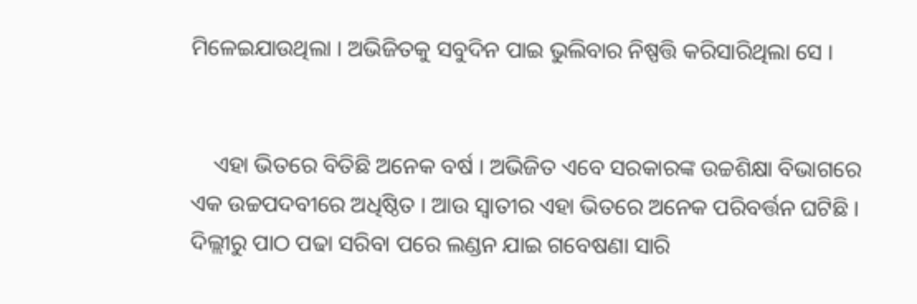ମିଳେଇଯାଉଥିଲା । ଅଭିଜିତକୁ ସବୁଦିନ ପାଇ ଭୁଲିବାର ନିଷ୍ପତ୍ତି କରିସାରିଥିଲା ସେ ।


    ଏହା ଭିତରେ ବିତିଛି ଅନେକ ବର୍ଷ । ଅଭିଜିତ ଏବେ ସରକାରଙ୍କ ଉଚ୍ଚଶିକ୍ଷା ବିଭାଗରେ ଏକ ଉଚ୍ଚପଦବୀରେ ଅଧିଷ୍ଠିତ । ଆଉ ସ୍ୱାତୀର ଏହା ଭିତରେ ଅନେକ ପରିବର୍ତ୍ତନ ଘଟିଛି । ଦିଲ୍ଲୀରୁ ପାଠ ପଢା ସରିବା ପରେ ଲଣ୍ଡନ ଯାଇ ଗବେଷଣା ସାରି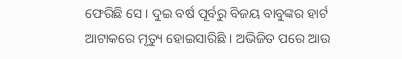ଫେରିଛି ସେ । ଦୁଇ ବର୍ଷ ପୂର୍ବରୁ ବିଜୟ ବାବୁଙ୍କର ହାର୍ଟ ଆଟାକରେ ମୃତ୍ୟୁ ହୋଇସାରିଛି । ଅଭିଜିତ ପରେ ଆଉ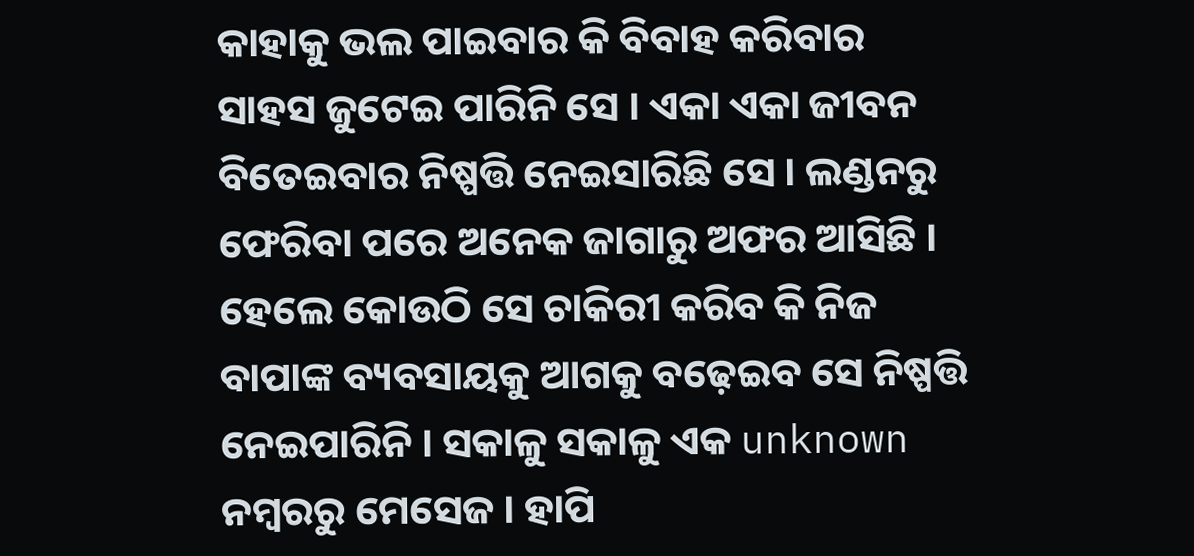କାହାକୁ ଭଲ ପାଇବାର କି ବିବାହ କରିବାର ସାହସ ଜୁଟେଇ ପାରିନି ସେ । ଏକା ଏକା ଜୀବନ ବିତେଇବାର ନିଷ୍ପତ୍ତି ନେଇସାରିଛି ସେ । ଲଣ୍ଡନରୁ ଫେରିବା ପରେ ଅନେକ ଜାଗାରୁ ଅଫର ଆସିଛି । ହେଲେ କୋଉଠି ସେ ଚାକିରୀ କରିବ କି ନିଜ ବାପାଙ୍କ ବ୍ୟବସାୟକୁ ଆଗକୁ ବଢ଼େଇବ ସେ ନିଷ୍ପତ୍ତି ନେଇପାରିନି । ସକାଳୁ ସକାଳୁ ଏକ unknown ନମ୍ବରରୁ ମେସେଜ । ହାପି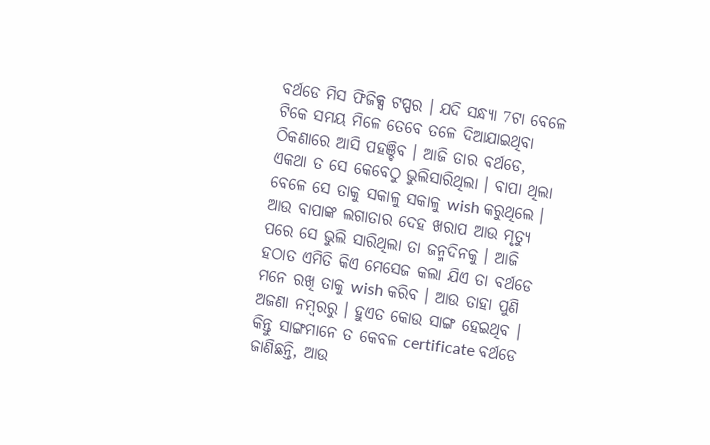ବର୍ଥଡେ ମିସ ଫିଜିକ୍ସ ଟପ୍ପର । ଯଦି ସନ୍ଧ୍ୟା 7ଟା ବେଳେ ଟିକେ ସମୟ ମିଳେ ତେବେ ତଳେ ଦିଆଯାଇଥିବା ଠିକଣାରେ ଆସି ପହଞ୍ଚିବ । ଆଜି ତାର ବର୍ଥଡେ, ଏକଥା ତ ସେ କେବେଠୁ ଭୁଲିସାରିଥିଲା । ବାପା ଥିଲା ବେଳେ ସେ ତାକୁ ସକାଳୁ ସକାଳୁ wish କରୁଥିଲେ । ଆଉ ବାପାଙ୍କ ଲଗାତାର ଦେହ ଖରାପ ଆଉ ମୃତ୍ୟୁ ପରେ ସେ ଭୁଲି ସାରିଥିଲା ତା ଜନ୍ମଦିନକୁ । ଆଜି ହଠାତ ଏମିତି କିଏ ମେସେଜ କଲା ଯିଏ ତା ବର୍ଥଡେ ମନେ ରଖି ତାକୁ wish କରିବ । ଆଉ ତାହା ପୁଣି ଅଜଣା ନମ୍ବରରୁ । ହୁଏତ କୋଉ ସାଙ୍ଗ ହେଇଥିବ । କିନ୍ତୁ ସାଙ୍ଗମାନେ ତ କେବଳ certificate ବର୍ଥଡେ ଜାଣିଛନ୍ତି, ଆଉ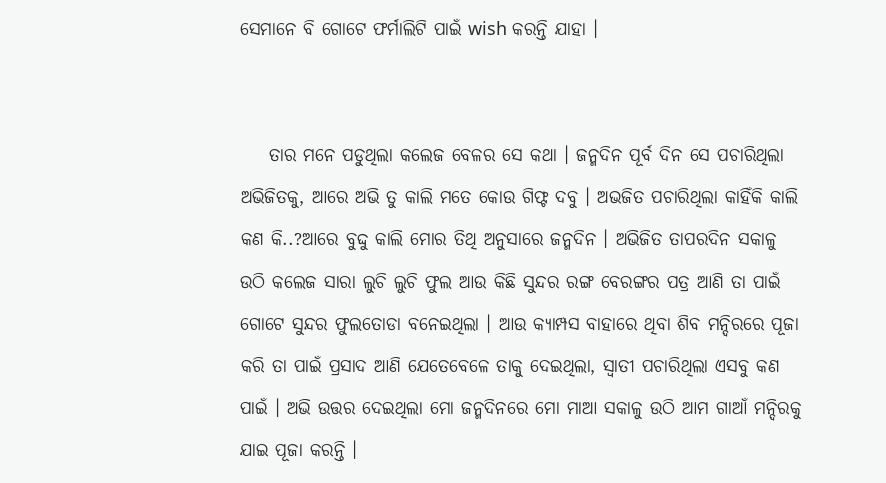ସେମାନେ ବି ଗୋଟେ ଫର୍ମାଲିଟି ପାଇଁ wish କରନ୍ତି ଯାହା ।


    ତାର ମନେ ପଡୁଥିଲା କଲେଜ ବେଳର ସେ କଥା । ଜନ୍ମଦିନ ପୂର୍ବ ଦିନ ସେ ପଚାରିଥିଲା ଅଭିଜିତକୁ, ଆରେ ଅଭି ତୁ କାଲି ମତେ କୋଉ ଗିଫ୍ଟ ଦବୁ । ଅଭଜିତ ପଚାରିଥିଲା କାହିଁକି କାଲି କଣ କି..?ଆରେ ବୁଦ୍ଦୁ କାଲି ମୋର ତିଥି ଅନୁସାରେ ଜନ୍ମଦିନ । ଅଭିଜିତ ତାପରଦିନ ସକାଳୁ ଉଠି କଲେଜ ସାରା ଲୁଚି ଲୁଚି ଫୁଲ ଆଉ କିଛି ସୁନ୍ଦର ରଙ୍ଗ ବେରଙ୍ଗର ପତ୍ର ଆଣି ତା ପାଇଁ ଗୋଟେ ସୁନ୍ଦର ଫୁଲତୋଡା ବନେଇଥିଲା । ଆଉ କ୍ୟାମ୍ପସ ବାହାରେ ଥିବା ଶିବ ମନ୍ଦିରରେ ପୂଜା କରି ତା ପାଇଁ ପ୍ରସାଦ ଆଣି ଯେତେବେଳେ ତାକୁ ଦେଇଥିଲା, ସ୍ୱାତୀ ପଚାରିଥିଲା ଏସବୁ କଣ ପାଇଁ । ଅଭି ଉତ୍ତର ଦେଇଥିଲା ମୋ ଜନ୍ମଦିନରେ ମୋ ମାଆ ସକାଳୁ ଉଠି ଆମ ଗାଆଁ ମନ୍ଦିରକୁ ଯାଇ ପୂଜା କରନ୍ତି ।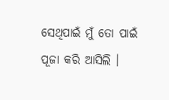ସେଥିପାଇଁ ମୁଁ ତୋ ପାଇଁ ପୂଜା କରି ଆସିଲି ।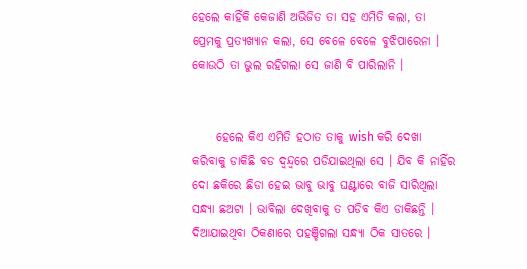ହେଲେ କାହିଁକି କେଜାଣି ଅଭିଜିତ ତା ସହ ଏମିତି କଲା, ତା ପ୍ରେମକୁ ପ୍ରତ୍ୟଖ୍ୟାନ କଲା, ସେ ବେଳେ ବେଳେ ବୁଝିପାରେନା । କୋଉଠି ତା ଭୁଲ ରହିଗଲା ସେ ଜାଣି ବି ପାରିଲାନି ।


     ହେଲେ କିଏ ଏମିତି ହଠାତ ତାକୁ wish କରି ଦେଖା କରିବାକୁ ଡାକିଛି ବଡ ଦ୍ଵନ୍ଦ୍ୱରେ ପଡିଯାଇଥିଲା ସେ । ଯିବ କି ନାହିଁର ଦୋ ଛକିରେ ଛିଡା ହେଇ ଭାବୁ ଭାବୁ ଘଣ୍ଟାରେ ବାଜି ସାରିଥିଲା ସନ୍ଧ୍ୟା ଛଅଟା । ଭାବିଲା ଦେଖିବାକୁ ତ ପଡିବ କିଏ ଡାକିଛନ୍ତି । ଦିଆଯାଇଥିବା ଠିକଣାରେ ପହଞ୍ଚିଗଲା ସନ୍ଧ୍ୟା ଠିକ ସାତରେ ।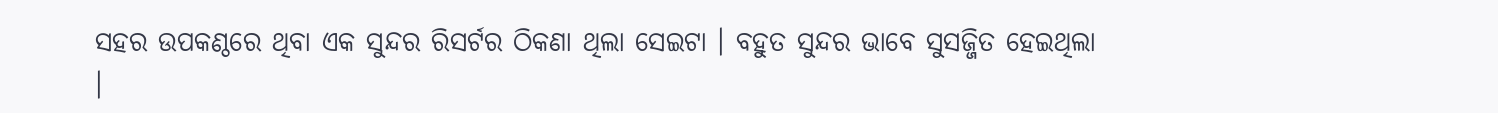ସହର ଉପକଣ୍ଠରେ ଥିବା ଏକ ସୁନ୍ଦର ରିସର୍ଟର ଠିକଣା ଥିଲା ସେଇଟା । ବହୁତ ସୁନ୍ଦର ଭାବେ ସୁସଜ୍ଜିତ ହେଇଥିଲା ।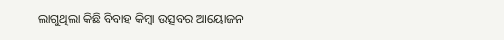ଲାଗୁଥିଲା କିଛି ବିବାହ କିମ୍ବା ଉତ୍ସବର ଆୟୋଜନ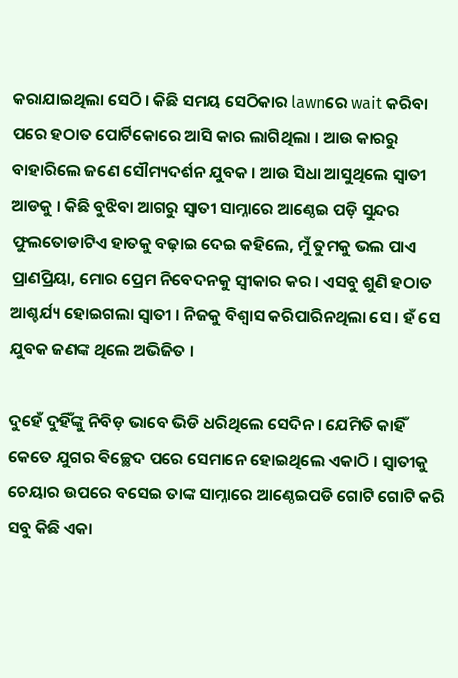କରାଯାଇଥିଲା ସେଠି । କିଛି ସମୟ ସେଠିକାର lawnରେ wait କରିବା ପରେ ହଠାତ ପୋର୍ଟିକୋରେ ଆସି କାର ଲାଗିଥିଲା । ଆଉ କାରରୁ ବାହାରିଲେ ଜଣେ ସୌମ୍ୟଦର୍ଶନ ଯୁବକ । ଆଉ ସିଧା ଆସୁଥିଲେ ସ୍ୱାତୀ ଆଡକୁ । କିଛି ବୁଝିବା ଆଗରୁ ସ୍ୱାତୀ ସାମ୍ନାରେ ଆଣ୍ଠେଇ ପଡ଼ି ସୁନ୍ଦର ଫୁଲତୋଡାଟିଏ ହାତକୁ ବଢ଼ାଇ ଦେଇ କହିଲେ, ମୁଁ ତୁମକୁ ଭଲ ପାଏ ପ୍ରାଣପ୍ରିୟା, ମୋର ପ୍ରେମ ନିବେଦନକୁ ସ୍ୱୀକାର କର । ଏସବୁ ଶୁଣି ହଠାତ ଆଶ୍ଚର୍ଯ୍ୟ ହୋଇଗଲା ସ୍ୱାତୀ । ନିଜକୁ ବିଶ୍ୱାସ କରିପାରିନଥିଲା ସେ । ହଁ ସେ ଯୁବକ ଜଣଙ୍କ ଥିଲେ ଅଭିଜିତ ।

ଦୁହେଁ ଦୁହିଁଙ୍କୁ ନିବିଡ଼ ଭାବେ ଭିଡି ଧରିଥିଲେ ସେଦିନ । ଯେମିତି କାହିଁ କେତେ ଯୁଗର ଵିଚ୍ଛେଦ ପରେ ସେମାନେ ହୋଇଥିଲେ ଏକାଠି । ସ୍ୱାତୀକୁ ଚେୟାର ଉପରେ ବସେଇ ତାଙ୍କ ସାମ୍ନାରେ ଆଣ୍ଠେଇପଡି ଗୋଟି ଗୋଟି କରି ସବୁ କିଛି ଏକା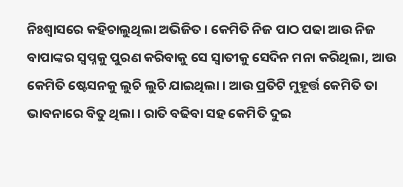ନିଃଶ୍ୱାସରେ କହିଚାଲୁଥିଲା ଅଭିଜିତ । କେମିତି ନିଜ ପାଠ ପଢା ଆଉ ନିଜ ବାପାଙ୍କର ସ୍ୱପ୍ନକୁ ପୁରଣ କରିବାକୁ ସେ ସ୍ୱାତୀକୁ ସେଦିନ ମନା କରିଥିଲା, ଆଉ କେମିତି ଷ୍ଟେସନକୁ ଲୁଚି ଲୁଚି ଯାଇଥିଲା । ଆଉ ପ୍ରତିଟି ମୁହୂର୍ତ୍ତ କେମିତି ତା ଭାବନାରେ ବିତୁ ଥିଲା । ରାତି ବଢିବା ସହ କେମିତି ଦୁଇ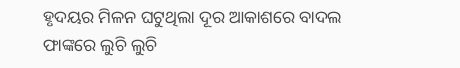ହୃଦୟର ମିଳନ ଘଟୁଥିଲା ଦୂର ଆକାଶରେ ବାଦଲ ଫାଙ୍କରେ ଲୁଚି ଲୁଚି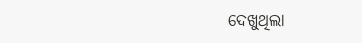ଦେଖୁଥିଲା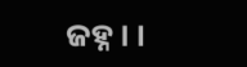ଜହ୍ନ । ।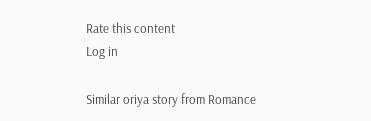Rate this content
Log in

Similar oriya story from Romance